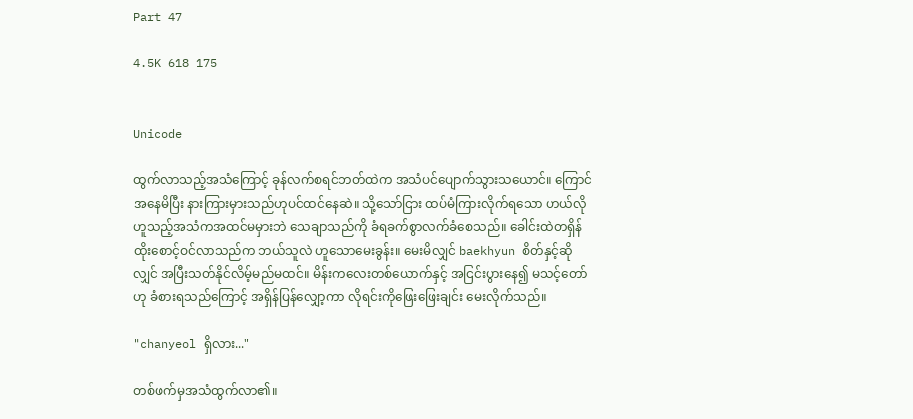Part 47

4.5K 618 175


Unicode

ထွက်လာသည့်အသံကြောင့် ခုန်လက်စရင်ဘတ်ထဲက အသံပင်ပျောက်သွားသယောင်။ ကြောင်အနေမိပြီး နားကြားမှားသည်ဟုပင်ထင်နေဆဲ။ သို့သော်ငြား ထပ်မံကြားလိုက်ရသော ဟယ်လို ဟူသည့်အသံကအထင်မမှားဘဲ သေချာသည်ကို ခံရခက်စွာလက်ခံစေသည်။ ခေါင်းထဲတရှိန်ထိုးစောင့်ဝင်လာသည်က ဘယ်သူလဲ ဟူသောမေးခွန်း။ မေးမိလျှင် baekhyun စိတ်နှင့်ဆိုလျှင် အပြီးသတ်နိုင်လိမ့်မည်မထင်။ မိန်းကလေးတစ်ယောက်နှင့် အငြင်းပွားနေ၍ မသင့်တော်ဟု ခံစားရသည်ကြောင့် အရှိန်ပြန်လျှော့ကာ လိုရင်းကိုဖြေးဖြေးချင်း မေးလိုက်သည်။

"chanyeol ရှိလား..."

တစ်ဖက်မှအသံထွက်လာ၏။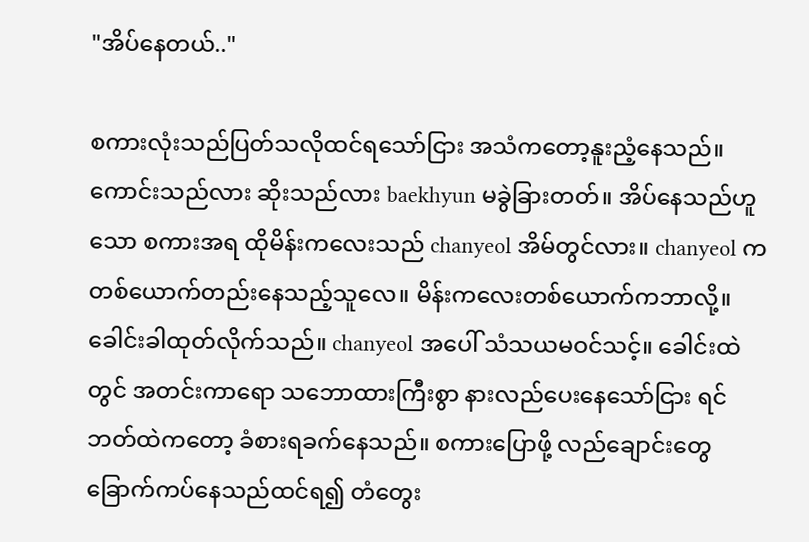"အိပ်နေတယ်.."

စကားလုံးသည်ပြတ်သလိုထင်ရသော်ငြား အသံကတော့နူးညံ့နေသည်။ ကောင်းသည်လား ဆိုးသည်လား baekhyun မခွဲခြားတတ်။ အိပ်နေသည်ဟူသော စကားအရ ထိုမိန်းကလေးသည် chanyeol အိမ်တွင်လား။ chanyeol က တစ်ယောက်တည်းနေသည့်သူလေ။ မိန်းကလေးတစ်ယောက်ကဘာလို့။ ခေါင်းခါထုတ်လိုက်သည်။ chanyeol အပေါ် သံသယမဝင်သင့်။ ခေါင်းထဲတွင် အတင်းကာရော သဘောထားကြီးစွာ နားလည်ပေးနေသော်ငြား ရင်ဘတ်ထဲကတော့ ခံစားရခက်နေသည်။ စကားပြောဖို့ လည်ချောင်းတွေ ခြောက်ကပ်နေသည်ထင်ရ၍ တံတွေး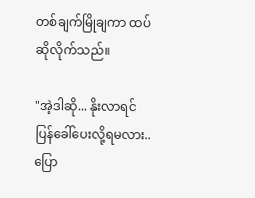တစ်ချက်မြိုချကာ ထပ်ဆိုလိုက်သည်။

"အဲ့ဒါဆို... နိုးလာရင် ပြန်ခေါ်ပေးလို့ရမလား.. ပြော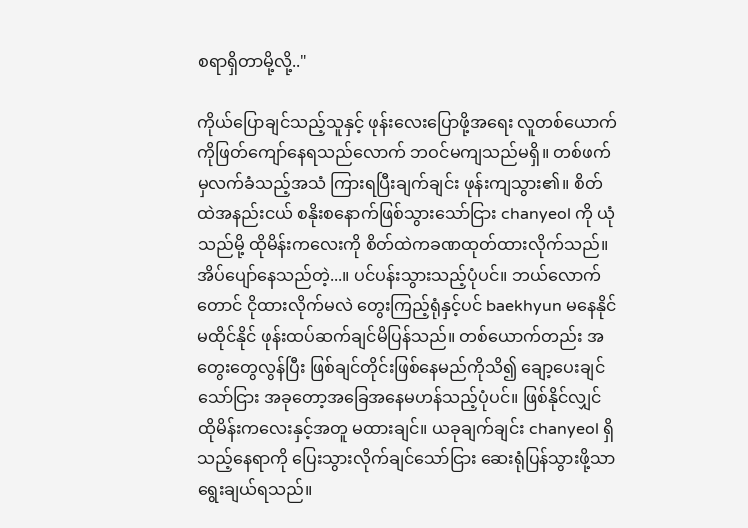စရာရှိတာမို့လို့.."

ကိုယ်ပြောချင်သည့်သူနှင့် ဖုန်းလေးပြောဖို့အရေး လူတစ်ယောက်ကိုဖြတ်ကျော်နေရသည်လောက် ဘဝင်မကျသည်မရှိ။ တစ်ဖက်မှလက်ခံသည့်အသံ ကြားရပြီးချက်ချင်း ဖုန်းကျသွား၏။ စိတ်ထဲအနည်းငယ် စနိုးစနောက်ဖြစ်သွားသော်ငြား chanyeol ကို ယုံသည်မို့ ထိုမိန်းကလေးကို စိတ်ထဲကခဏထုတ်ထားလိုက်သည်။ အိပ်ပျော်နေသည်တဲ့...။ ပင်ပန်းသွားသည့်ပုံပင်။ ဘယ်လောက်တောင် ငိုထားလိုက်မလဲ တွေးကြည့်ရုံနှင့်ပင် baekhyun မနေနိုင်မထိုင်နိုင် ဖုန်းထပ်ဆက်ချင်မိပြန်သည်။ တစ်ယောက်တည်း အတွေးတွေလွန်ပြီး ဖြစ်ချင်တိုင်းဖြစ်နေမည်ကိုသိ၍ ချော့ပေးချင်သော်ငြား အခုတော့အခြေအနေမဟန်သည့်ပုံပင်။ ဖြစ်နိုင်လျှင် ထိုမိန်းကလေးနှင့်အတူ မထားချင်။ ယခုချက်ချင်း chanyeol ရှိသည့်နေရာကို ပြေးသွားလိုက်ချင်သော်ငြား ဆေးရုံပြန်သွားဖို့သာ ရွေးချယ်ရသည်။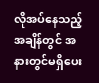လိုအပ်နေသည့်အချိန်တွင် အနားတွင်မရှိပေး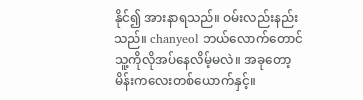နိုင်၍ အားနာရသည်။ ဝမ်းလည်းနည်းသည်။ chanyeol ဘယ်လောက်တောင် သူ့ကိုလိုအပ်နေလိမ့်မလဲ။ အခုတော့မိန်းကလေးတစ်ယောက်နှင့်။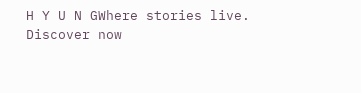H Y U N GWhere stories live. Discover now